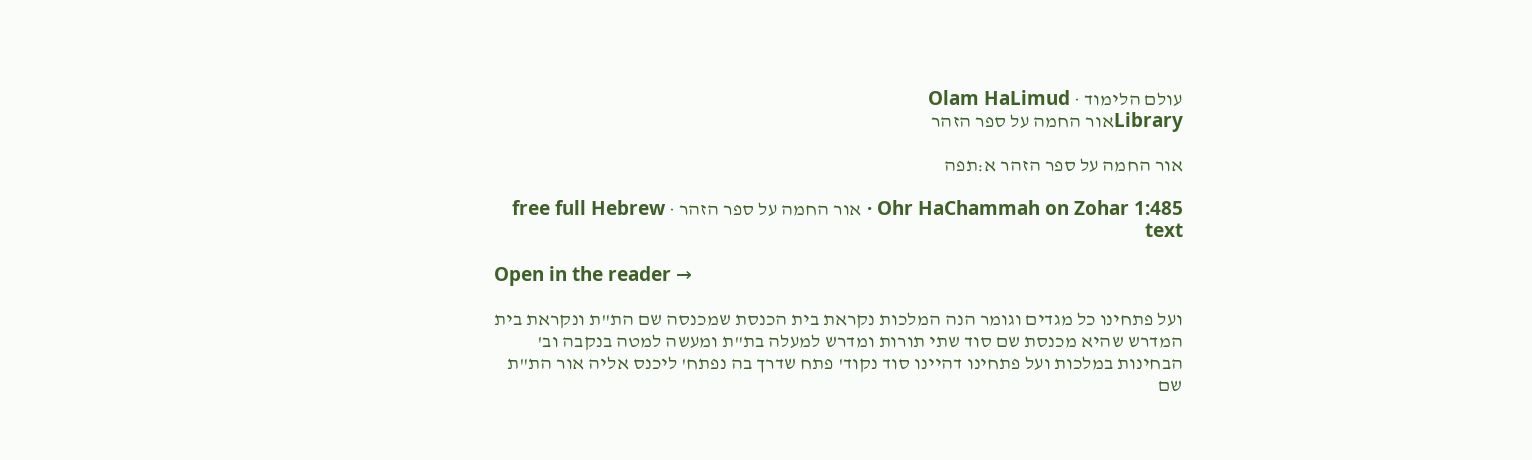עולם הלימוד · Olam HaLimud
Libraryאור החמה על ספר הזהר

אור החמה על ספר הזהר א:תפה

Ohr HaChammah on Zohar 1:485 · אור החמה על ספר הזהר · free full Hebrew text

Open in the reader →

ועל פתחינו כל מגדים וגומר הנה המלכות נקראת בית הכנסת שמכנסה שם הת"ת ונקראת בית המדרש שהיא מכנסת שם סוד שתי תורות ומדרש למעלה בת"ת ומעשה למטה בנקבה וב' הבחינות במלכות ועל פתחינו דהיינו סוד נקוד' פתח שדרך בה נפתח' ליכנס אליה אור הת"ת שם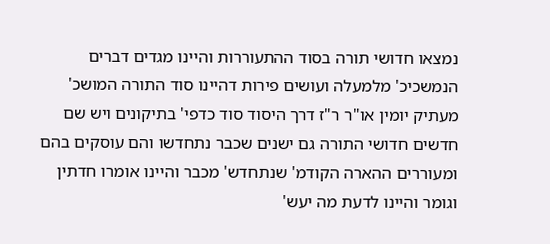נמצאו חדושי תורה בסוד ההתעוררות והיינו מגדים דברים הנמשכיכ' מלמעלה ועושים פירות דהיינו סוד התורה המושכ' מעתיק יומין או"ר ר"ז דרך היסוד סוד כדפי' בתיקונים ויש שם חדשים חדושי התורה גם ישנים שכבר נתחדשו והם עוסקים בהם ומעוררים ההארה הקודמ' שנתחדש' מכבר והיינו אומרו חדתין וגומר והיינו לדעת מה יעש'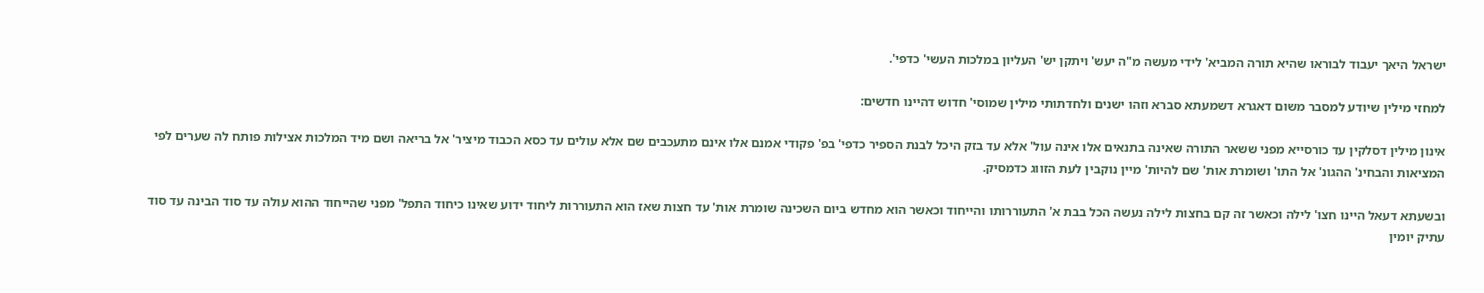ישראל היאך יעבוד לבוראו שהיא תורה המביא' לידי מעשה מ"ה יעש' ויתקן יש' העליון במלכות העשי' כדפי'.

למחזי מילין שיודע למסבר משום דאגרא דשמעתא סברא וזהו ישנים ולחדתותי מילין שמוסי' חדוש דהיינו חדשים:

אינון מילין דסלקין עד כורסייא מפני ששאר התורה שאינה בתנאים אלו אינה עול' אלא עד בזק היכל לבנת הספיר כדפי' בפ' פקודי אמנם אלו אינם מתעכבים שם אלא עולים עד כסא הכבוד מיציר' אל בריאה ושם מיד המלכות אצילות פותח לה שערים לפי המציאות והבחינ' ההגונ' אל התו' ושומרת אות' שם להיות' מיין נוקבין לעת הזווג כדמסיק.

ובשעתא דעאל היינו חצו' לילה וכאשר זה קם בחצות לילה נעשה הכל בבת א' התעוררותו והייחוד וכאשר הוא מחדש ביום השכינה שומרת אות' עד חצות שאז הוא התעוררות ליחוד ידוע שאינו כיחוד התפל' מפני שהייחוד ההוא עולה עד סוד הבינה עד סוד עתיק יומין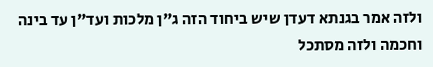ולזה אמר בגנתא דעדן שיש ביחוד הזה ג"ן מלכות ועד"ן עד בינה וחכמה ולזה מסתכל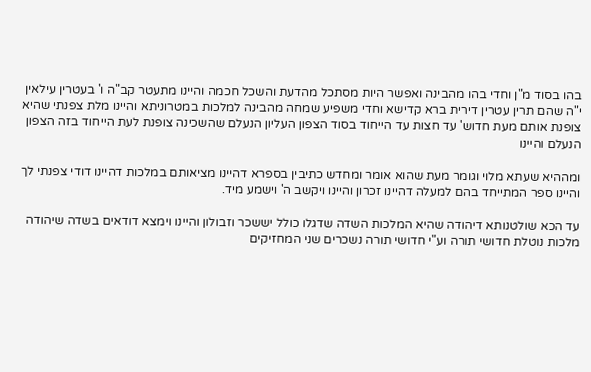בהו בסוד מ"ן וחדי בהו מהבינה ואפשר היות מסתכל מהדעת והשכל חכמה והיינו מתעטר קב"ה ו' בעטרין עילאין י"ה שהם תרין עטרין דירית ברא קדישא וחדי משפיע שמחה מהבינה למלכות במטרוניתא והיינו מלת צפנתי שהיא צופנת אותם מעת חדוש' עד חצות עד הייחוד בסוד הצפון העליון הנעלם שהשכינה צופנת לעת הייחוד בזה הצפון הנעלם והיינו

ומההיא שעתא מלוי וגומר מעת שהוא אומר ומחדש כתיבין בספרא דהיינו מציאותם במלכות דהיינו דודי צפנתי לך והיינו ספר המתייחד בהם למעלה דהיינו זכרון והיינו ויקשב ה' וישמע מיד.

עד הכא שולטנותא דיהודה שהיא המלכות השדה שדגלו כולל יששכר וזבולון והיינו וימצא דודאים בשדה שיהודה מלכות נוטלת חדושי תורה וע"י חדושי תורה נשכרים שני המחזיקים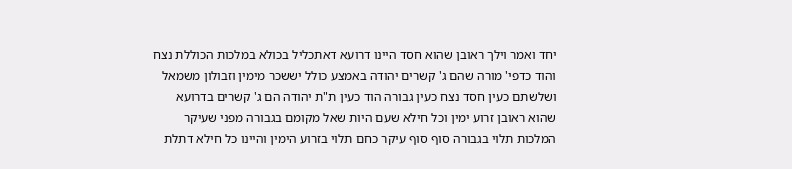יחד ואמר וילך ראובן שהוא חסד היינו דרועא דאתכליל בכולא במלכות הכוללת נצח והוד כדפי' מורה שהם ג' קשרים יהודה באמצע כולל יששכר מימין וזבולון משמאל ושלשתם כעין חסד נצח כעין גבורה הוד כעין ת"ת יהודה הם ג' קשרים בדרועא שהוא ראובן זרוע ימין וכל חילא שעם היות שאל מקומם בגבורה מפני שעיקר המלכות תלוי בגבורה סוף סוף עיקר כחם תלוי בזרוע הימין והיינו כל חילא דתלת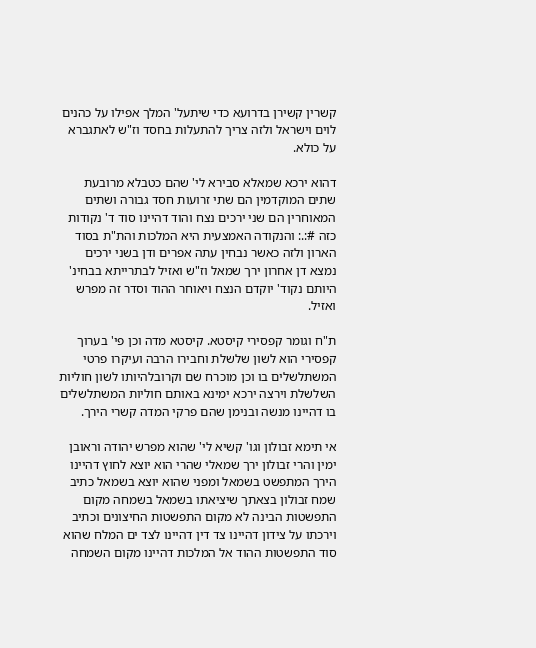קשרין קשירן בדרועא כדי שיתעל' המלך אפילו על כהנים לוים וישראל ולזה צריך להתעלות בחסד וז"ש לאתגברא על כולא.

דהוא ירכא שמאלא סבירא לי' שהם כטבלא מרובעת שתים המוקדמין הם שתי זרועות חסד גבורה ושתים המאוחרין הם שני ירכים נצח והוד דהיינו סוד ד' נקודות כזה #:.: והנקודה האמצעית היא המלכות והת"ת בסוד הארון ולזה כאשר נבחין עתה אפרים ודן בשני ירכים נמצא דן אחרון ירך שמאל וז"ש ואזיל לבתרייתא בבחינ' היותם נקוד' יוקדם הנצח ויאוחר ההוד וסדר זה מפרש ואזיל.

ת"ח וגומר קפסירי קיסטא. קיסטא מדה וכן פי' בערוך קפסירי הוא לשון שלשלת וחבירו הרבה ועיקרו פרטי המשתלשלים בו וכן מוכרח שם וקרובלהיותו לשון חוליות השלשלת וירצה ירכא ימינא באותם חוליות המשתלשלים בו דהיינו מנשה ובנימן שהם פרקי המדה קשרי הירך.

אי תימא זבולון וגו' קשיא לי' שהוא מפרש יהודה וראובן ימין והרי זבולון ירך שמאלי שהרי הוא יוצא לחוץ דהיינו הירך המתפשט בשמאל ומפני שהוא יוצא בשמאל כתיב שמח זבולון בצאתך שיציאתו בשמאל בשמחה מקום התפשטות הבינה לא מקום התפשטות החיצונים וכתיב וירכתו על צידון דהיינו צד דין דהיינו לצד ים המלח שהוא סוד התפשטות ההוד אל המלכות דהיינו מקום השמחה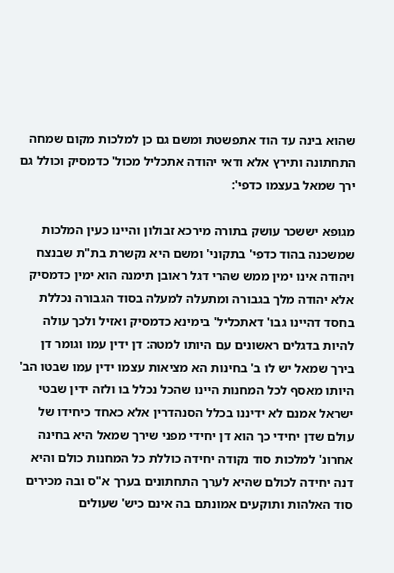שהוא בינה עד הוד אתפשטת ומשם גם כן למלכות מקום שמחה התחתונה ותירץ אלא ודאי יהודה אתכליל מכול' כדמסיק וכולל גם ירך שמאל בעצמו כדפי':

מגופא יששכר עושק בתורה מירכא זבולון והיינו כעין המלכות שמשכנה בהוד כדפי' בתקוני' ומשם היא נקשרת בת"ת שבנצח ויהודה אינו ימין ממש שהרי דגל ראובן תימנה הוא ימין כדמסיק אלא יהודה מלך בגבורה ומתעלה למעלה בסוד הגבורה נכללת בחסד דהיינו גבו' דאתכליל' בימינא כדמסיק ואזיל ולכך עולה להיות בדגלים ראשונים עם היותו למטה: דן ידין עמו וגומר דן בירך שמאל יש לו ב' בחינות הא מציאות עצמו ידין עמו שבטו הב' היותו מאסף לכל המחנות היינו שהכל נכלל בו ולזה ידין שבטי ישראל אמנם לא ידיננו בכלל הסנהדרין אלא כאחד כיחידו של עולם שדן יחידי כך הוא דן יחידי מפני שירך שמאל היא בחינה אחרונ' למלכות סוד נקודה יחידה כוללת כל המחנות כולם והיא דנה יחידה לכולם שהיא לערך התחתונים בערך א"ס ובה מכירים סוד האלהות ותוקעים אמונתם בה אינם כיש' שעולים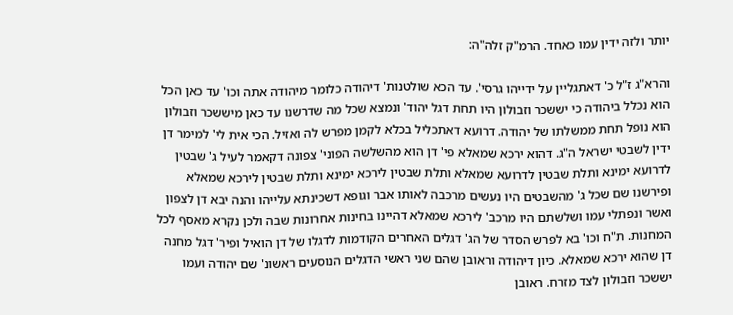יותר ולזה ידין עמו כאחד. הרמ"ק זלה"ה:

והרא"ג ז"ל כ' דאתגליין על ידייהו גרסי'. עד הכא שולטנות' דיהודה כלומר מיהודה אתה וכו' עד כאן הכל הוא נכלל ביהודה כי יששכר וזבולון היו תחת דגל יהוד' ונמצא שכל מה שדרשנו עד כאן מיששכר וזבולון הוא נופל תחת ממשלתו של יהודה. דרועא דאתכליל בכלא לקמן מפרש לה ואזיל. הכי אית לי' למימר דן ידין לשבטי ישראל ה"ג. דהוא ירכא שמאלא פי' דן הוא מהשלשה הפוני' צפונה דקאמר לעיל ג' שבטין לדרועא ימינא ותלת שבטין לדרועא שמאלא ותלת שבטין לירכא ימינא ותלת שבטין לירכא שמאלא ופירשנו שם שכל ג' מהשבטים היו נעשים מרכבה לאותו אבר וגופא דשכינתא עלייהו והנה יבא דן לצפון ואשר ונפתלי עמו ושלשתם היו מרכב' לירכא שמאלא דהיינו בחינות אחרונות שבה ולכן נקרא מאסף לכל המחנות. ת"ח וכו' בא לפרש הסדר של הג' דגלים האחרים הקודמות לדגלו של דן הואיל ופיר' דגל מחנה דן שהוא ירכא שמאלא. כיון דיהודה וראובן שהם שני ראשי הדגלים הנוסעים ראשונ' שם יהודה ועמו יששכר וזבולון לצד מזרח. ראובן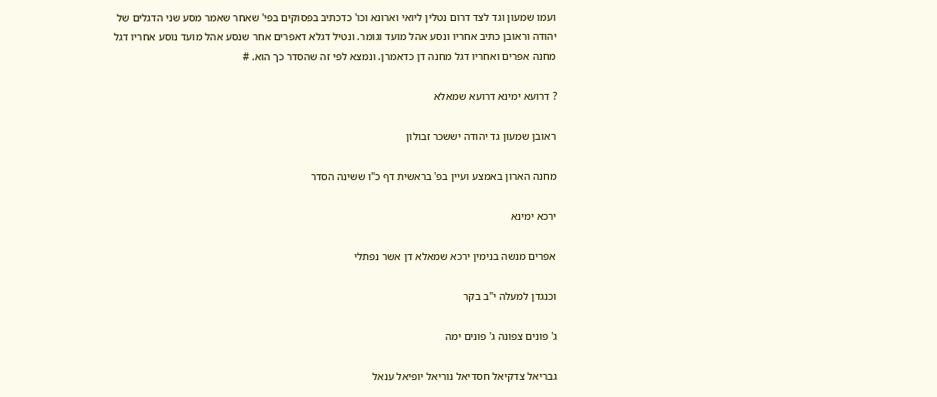ועמו שמעון וגד לצד דרום נטלין ליואי וארונא וכו' כדכתיב בפסוקים בפי' שאחר שאמר מסע שני הדגלים של יהודה וראובן כתיב אחריו ונסע אהל מועד וגומר. ונטיל דגלא דאפרים אחר שנסע אהל מועד נוסע אחריו דגל מחנה אפרים ואחריו דגל מחנה דן כדאמרן. ונמצא לפי זה שהסדר כך הוא. #

? דרועא ימינא דרועא שמאלא

ראובן שמעון גד יהודה יששכר זבולון

מחנה הארון באמצע ועיין בפ' בראשית דף כ"ו ששינה הסדר

ירכא ימינא

אפרים מנשה בנימין ירכא שמאלא דן אשר נפתלי

וכנגדן למעלה י"ב בקר

ג' פונים צפונה ג' פונים ימה

גבריאל צדקיאל חסדיאל נוריאל יופיאל ענאל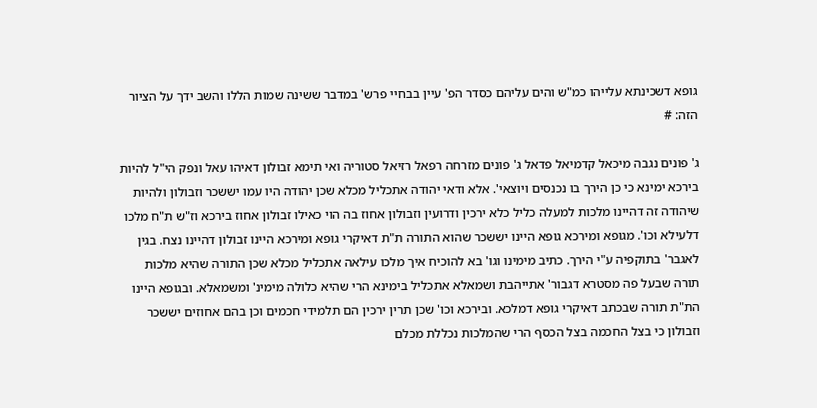גופא דשכינתא עלייהו כמ"ש והים עליהם כסדר הפ' עיין בבחיי פרש' במדבר ששינה שמות הללו והשב ידך על הציור הזה: #

ג' פונים נגבה מיכאל קדמיאל פדאל ג' פונים מזרחה רפאל רזיאל סטוריה ואי תימא זבולון דאיהו עאל ונפק הי"ל להיות בירכא ימינא כי כן הירך בו נכנסים ויוצאי'. אלא ודאי יהודה אתכליל מכלא שכן יהודה היו עמו יששכר וזבולון ולהיות שיהודה זה דהיינו מלכות למעלה כליל כלא ירכין ודרועין וזבולון אחוז בה הוי כאילו זבולון אחוז בירכא וז"ש ת"ח מלכו דלעילא וכו'. מגופא ומירכא גופא היינו יששכר שהוא התורה ת"ת דאיקרי גופא ומירכא היינו זבולון דהיינו נצח. בגין לאגבר' בתוקפיה ע"י הירך. כתיב מימינו וגו' בא להוכיח איך מלכו עילאה אתכליל מכלא שכן התורה שהיא מלכות תורה שבעל פה מסטרא דגבור' אתייהבת ושמאלא אתכליל בימינא הרי שהיא כלולה מימינ' ומשמאלא. ובגופא היינו הת"ת תורה שבכתב דאיקרי גופא דמלכא. ובירכא וכו' שכן תרין ירכין הם תלמידי חכמים וכן בהם אחוזים יששכר וזבולון כי בצל החכמה בצל הכסף הרי שהמלכות נכללת מכלם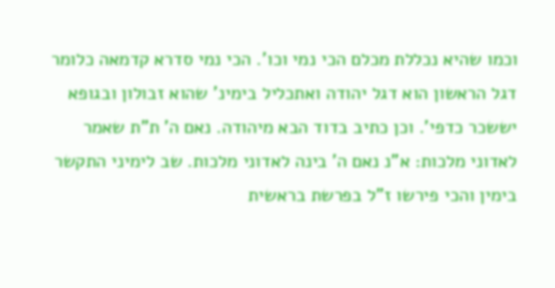וכמו שהיא נכללת מכלם הכי נמי וכו'. הכי נמי סדרא קדמאה כלומר דגל הראשון הוא דגל יהודה ואתכליל בימינ' שהוא זבולון ובגופא יששכר כדפי'. וכן כתיב בדוד הבא מיהודה. נאם ה' ת"ת שאמר לאדוני מלכות: א"נ נאם ה' בינה לאדוני מלכות. שב לימיני התקשר בימין והכי פירשו ז"ל בפרשת בראשית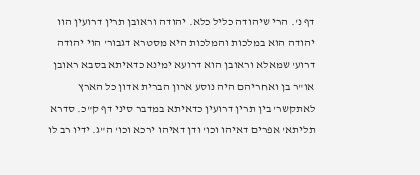דף נ'. הרי שיהודה כליל כלא. יהודה וראובן תרין דרועין הוו יהודה הוא במלכות והמלכות היא מסטרא דגבור' הוי יהודה דרוע' שמאלא וראובן הוא דרועא ימינא כדאיתא בסבא ראובן או"ר בן ואחריהם היה נוסע ארון הברית אדון כל הארץ לאתקשר' בין תרין דרועין כדאיתא במדבר סיני דף ק"כ. סדרא תליתא' אפרים דאיהו וכו' ודן דאיהו ירכא וכו' ה"ג. ידיו רב לו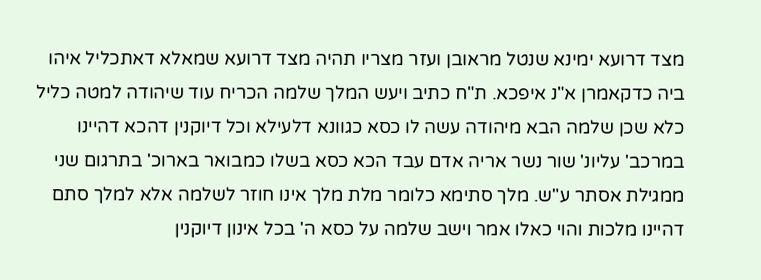מצד דרועא ימינא שנטל מראובן ועזר מצריו תהיה מצד דרועא שמאלא דאתכליל איהו ביה כדקאמרן א"נ איפכא. ת"ח כתיב ויעש המלך שלמה הכריח עוד שיהודה למטה כליל כלא שכן שלמה הבא מיהודה עשה לו כסא כגוונא דלעילא וכל דיוקנין דהכא דהיינו במרכב' עליונ' שור נשר אריה אדם עבד הכא כסא בשלו כמבואר בארוכ' בתרגום שני ממגילת אסתר ע"ש. מלך סתימא כלומר מלת מלך אינו חוזר לשלמה אלא למלך סתם דהיינו מלכות והוי כאלו אמר וישב שלמה על כסא ה' בכל אינון דיוקנין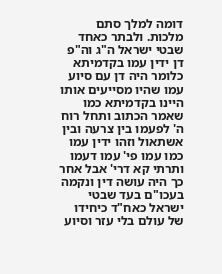דומה למלך סתם מלכות. ולבתר כאחד שבטי ישראל ה"ג וה"פ דן ידין עמו בקדמיתא כלומר היה דן עם סיוע עמו שהיו מסייעים אותו היינו בקדמיתא כמו שאמר הכתוב ותחל רוח ה' לפעמו בין צרעה ובין אשתאול וזהו ידין עמו כמו עמו פי' עמו דעמו ותרתי קא דרי' אבל אחר כך היה עושה דין ונקמה בעכו"ם בעד שבטי ישראל כאח"ד כיחידו של עולם בלי עזר וסיוע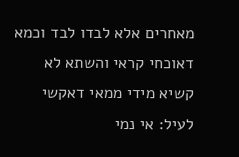מאחרים אלא לבדו לבד וכמא דאוכחי קראי והשתא לא קשיא מידי ממאי דאקשי לעיל: אי נמי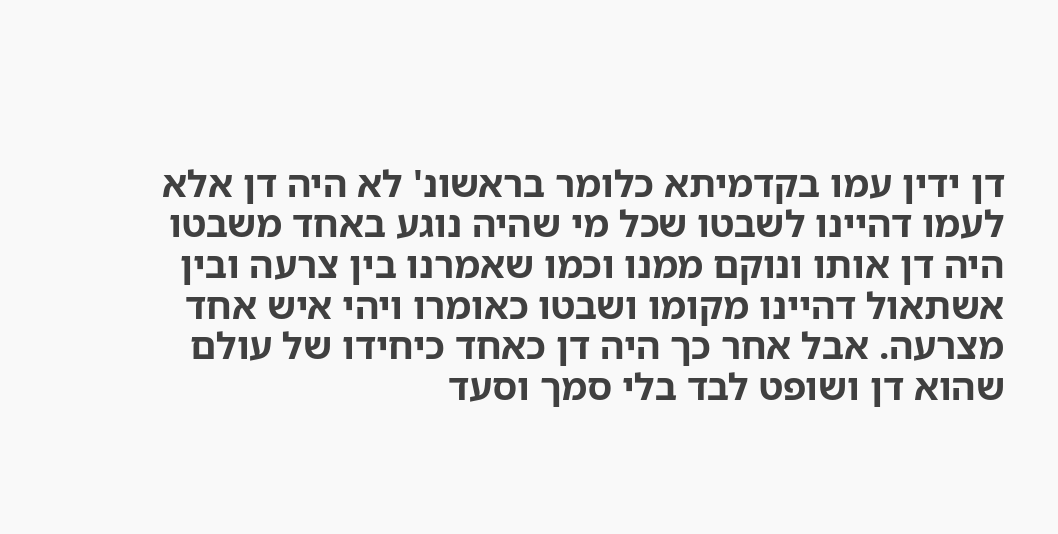דן ידין עמו בקדמיתא כלומר בראשונ' לא היה דן אלא לעמו דהיינו לשבטו שכל מי שהיה נוגע באחד משבטו היה דן אותו ונוקם ממנו וכמו שאמרנו בין צרעה ובין אשתאול דהיינו מקומו ושבטו כאומרו ויהי איש אחד מצרעה. אבל אחר כך היה דן כאחד כיחידו של עולם שהוא דן ושופט לבד בלי סמך וסעד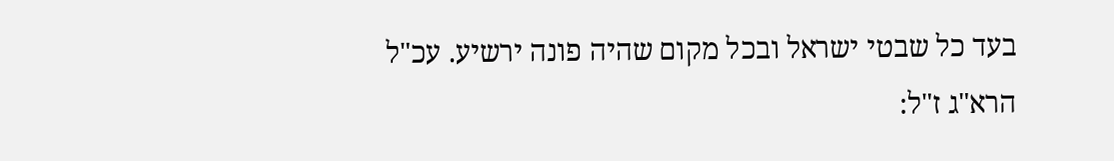בעד כל שבטי ישראל ובכל מקום שהיה פונה ירשיע. עכ"ל הרא"ג ז"ל: